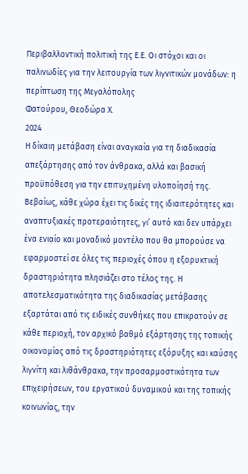Περιβαλλοντική πολιτική της Ε.Ε. Οι στόχοι και οι παλινωδίες για την λειτουργία των λιγνιτικών μονάδων: η περίπτωση της Μεγαλόπολης
Φατούρου, Θεοδώρα Χ.
2024
Η δίκαιη μετάβαση είναι αναγκαία για τη διαδικασία απεξάρτησης από τον άνθρακα, αλλά και βασική προϋπόθεση για την επιτυχημένη υλοποίησή της. Βεβαίως, κάθε χώρα έχει τις δικές της ιδιαιτερότητες και αναπτυξιακές προτεραιότητες, γι’ αυτό και δεν υπάρχει ένα ενιαίο και μοναδικό μοντέλο που θα μπορούσε να εφαρμοστεί σε όλες τις περιοχές όπου η εξορυκτική δραστηριότητα πλησιάζει στο τέλος της. Η αποτελεσματικότητα της διαδικασίας μετάβασης εξαρτάται από τις ειδικές συνθήκες που επικρατούν σε κάθε περιοχή, τον αρχικό βαθμό εξάρτησης της τοπικής οικονομίας από τις δραστηριότητες εξόρυξης και καύσης λιγνίτη και λιθάνθρακα, την προσαρμοστικότητα των επιχειρήσεων, του εργατικού δυναμικού και της τοπικής κοινωνίας, την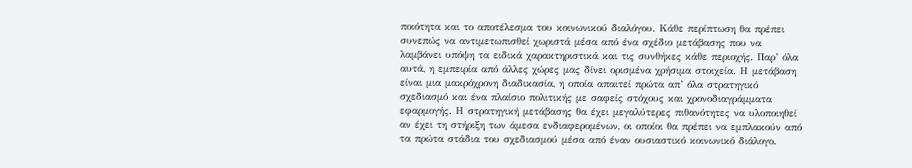ποιότητα και το αποτέλεσμα του κοινωνικού διαλόγου. Κάθε περίπτωση θα πρέπει συνεπώς να αντιμετωπισθεί χωριστά μέσα από ένα σχέδιο μετάβασης που να λαμβάνει υπόψη τα ειδικά χαρακτηριστικά και τις συνθήκες κάθε περιοχής. Παρ’ όλα αυτά, η εμπειρία από άλλες χώρες μας δίνει ορισμένα χρήσιμα στοιχεία. Η μετάβαση είναι μια μακρόχρονη διαδικασία, η οποία απαιτεί πρώτα απ’ όλα στρατηγικό σχεδιασμό και ένα πλαίσιο πολιτικής με σαφείς στόχους και χρονοδιαγράμματα εφαρμογής. Η στρατηγική μετάβασης θα έχει μεγαλύτερες πιθανότητες να υλοποιηθεί αν έχει τη στήριξη των άμεσα ενδιαφερομένων, οι οποίοι θα πρέπει να εμπλακούν από τα πρώτα στάδια του σχεδιασμού μέσα από έναν ουσιαστικό κοινωνικό διάλογο.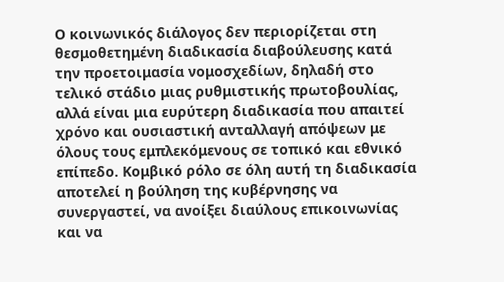Ο κοινωνικός διάλογος δεν περιορίζεται στη θεσμοθετημένη διαδικασία διαβούλευσης κατά την προετοιμασία νομοσχεδίων, δηλαδή στο τελικό στάδιο μιας ρυθμιστικής πρωτοβουλίας, αλλά είναι μια ευρύτερη διαδικασία που απαιτεί χρόνο και ουσιαστική ανταλλαγή απόψεων με όλους τους εμπλεκόμενους σε τοπικό και εθνικό επίπεδο. Κομβικό ρόλο σε όλη αυτή τη διαδικασία αποτελεί η βούληση της κυβέρνησης να συνεργαστεί, να ανοίξει διαύλους επικοινωνίας και να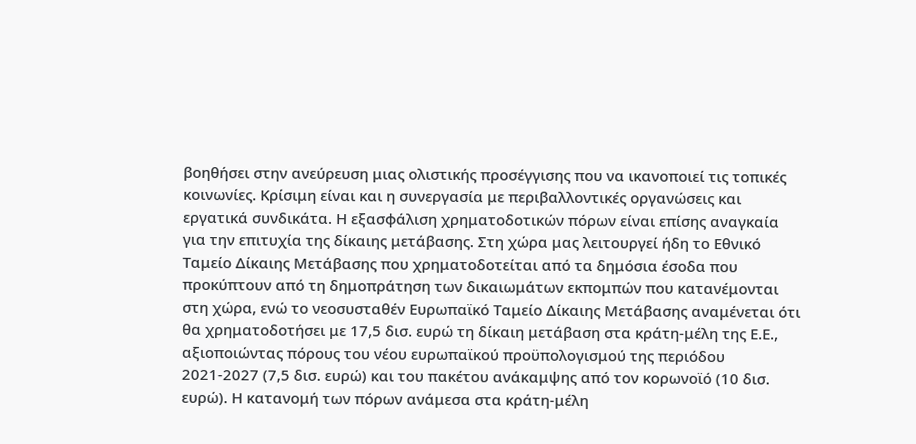βοηθήσει στην ανεύρευση μιας ολιστικής προσέγγισης που να ικανοποιεί τις τοπικές κοινωνίες. Κρίσιμη είναι και η συνεργασία με περιβαλλοντικές οργανώσεις και εργατικά συνδικάτα. Η εξασφάλιση χρηματοδοτικών πόρων είναι επίσης αναγκαία για την επιτυχία της δίκαιης μετάβασης. Στη χώρα μας λειτουργεί ήδη το Εθνικό Ταμείο Δίκαιης Μετάβασης που χρηματοδοτείται από τα δημόσια έσοδα που προκύπτουν από τη δημοπράτηση των δικαιωμάτων εκπομπών που κατανέμονται στη χώρα, ενώ το νεοσυσταθέν Ευρωπαϊκό Ταμείο Δίκαιης Μετάβασης αναμένεται ότι θα χρηματοδοτήσει με 17,5 δισ. ευρώ τη δίκαιη μετάβαση στα κράτη-μέλη της Ε.Ε., αξιοποιώντας πόρους του νέου ευρωπαϊκού προϋπολογισμού της περιόδου 2021-2027 (7,5 δισ. ευρώ) και του πακέτου ανάκαμψης από τον κορωνοϊό (10 δισ. ευρώ). Η κατανομή των πόρων ανάμεσα στα κράτη-μέλη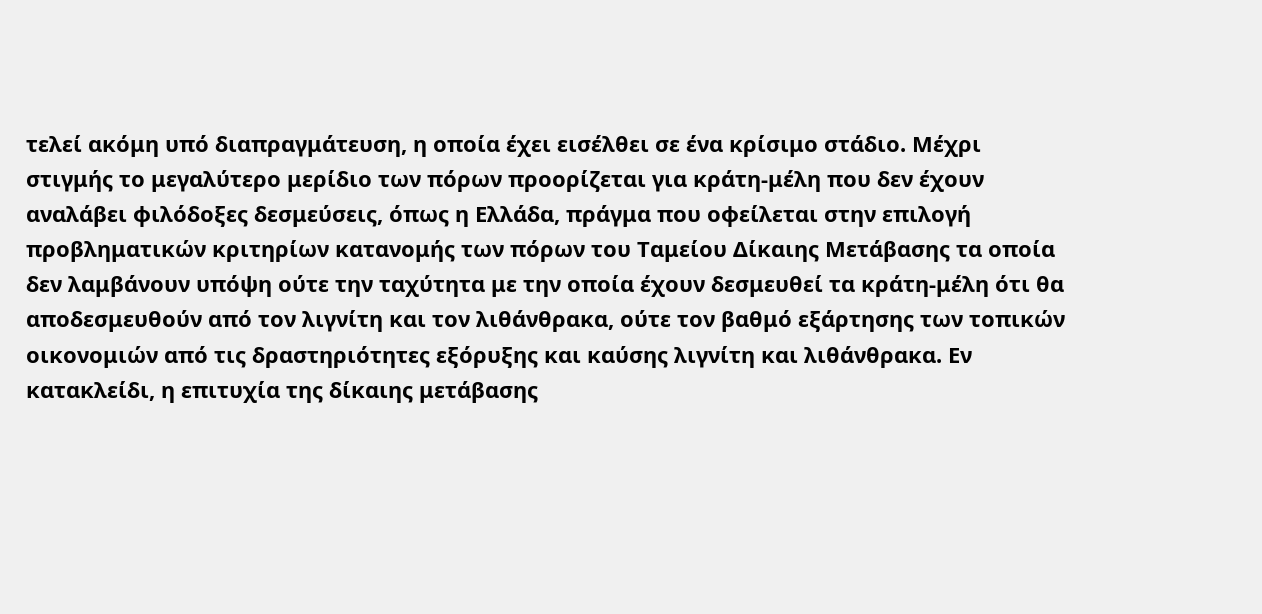τελεί ακόμη υπό διαπραγμάτευση, η οποία έχει εισέλθει σε ένα κρίσιμο στάδιο. Μέχρι στιγμής το μεγαλύτερο μερίδιο των πόρων προορίζεται για κράτη-μέλη που δεν έχουν αναλάβει φιλόδοξες δεσμεύσεις, όπως η Ελλάδα, πράγμα που οφείλεται στην επιλογή προβληματικών κριτηρίων κατανομής των πόρων του Ταμείου Δίκαιης Μετάβασης τα οποία δεν λαμβάνουν υπόψη ούτε την ταχύτητα με την οποία έχουν δεσμευθεί τα κράτη-μέλη ότι θα αποδεσμευθούν από τον λιγνίτη και τον λιθάνθρακα, ούτε τον βαθμό εξάρτησης των τοπικών οικονομιών από τις δραστηριότητες εξόρυξης και καύσης λιγνίτη και λιθάνθρακα. Εν κατακλείδι, η επιτυχία της δίκαιης μετάβασης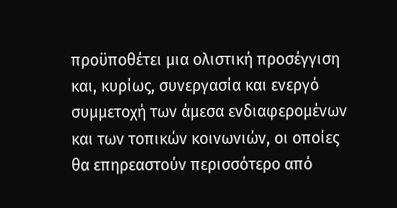προϋποθέτει μια ολιστική προσέγγιση και, κυρίως, συνεργασία και ενεργό συμμετοχή των άμεσα ενδιαφερομένων και των τοπικών κοινωνιών, οι οποίες θα επηρεαστούν περισσότερο από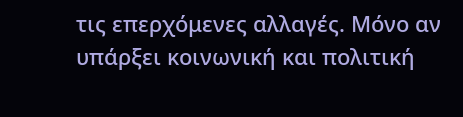τις επερχόμενες αλλαγές. Μόνο αν υπάρξει κοινωνική και πολιτική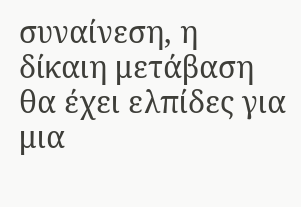συναίνεση, η δίκαιη μετάβαση θα έχει ελπίδες για μια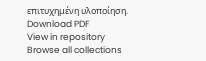επιτυχημένη υλοποίηση.
Download PDF
View in repository
Browse all collections